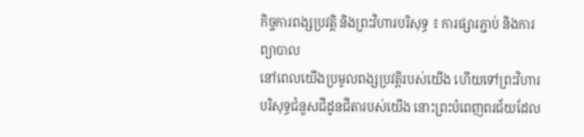កិច្ចការពង្សប្រវត្តិ និងព្រះវិហារបរិសុទ្ធ ៖ ការផ្សារភ្ជាប់ និងការព្យាបាល
នៅពេលយើងប្រមូលពង្សប្រវត្តិរបស់យើង ហើយទៅព្រះវិហារបរិសុទ្ធជំនួសជីដូនជីតារបស់យើង នោះព្រះបំពេញពរជ័យដែល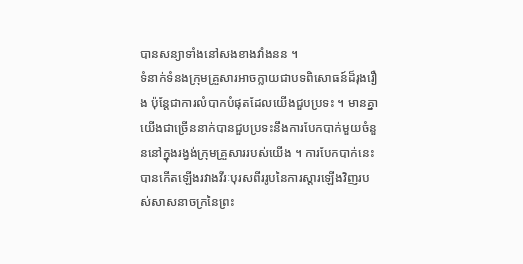បានសន្យាទាំងនៅសងខាងវាំងនន ។
ទំនាក់ទំនងក្រុមគ្រួសារអាចក្លាយជាបទពិសោធន៍ដ៏រុងរឿង ប៉ុន្តែជាការលំបាកបំផុតដែលយើងជួបប្រទះ ។ មានគ្នាយើងជាច្រើននាក់បានជួបប្រទះនឹងការបែកបាក់មួយចំនួននៅក្នុងរង្វង់ក្រុមគ្រួសាររបស់យើង ។ ការបែកបាក់នេះបានកើតឡើងរវាងវីរៈបុរសពីររូបនៃការស្តារឡើងវិញរបស់សាសនាចក្រនៃព្រះ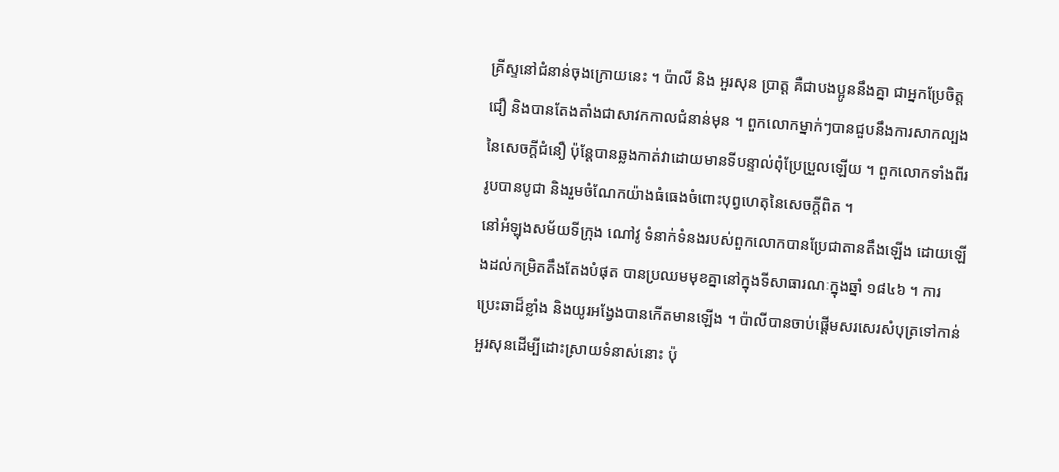គ្រីស្ទនៅជំនាន់ចុងក្រោយនេះ ។ ប៉ាលី និង អួរសុន ប្រាត្ត គឺជាបងប្អូននឹងគ្នា ជាអ្នកប្រែចិត្តជឿ និងបានតែងតាំងជាសាវកកាលជំនាន់មុន ។ ពួកលោកម្នាក់ៗបានជួបនឹងការសាកល្បងនៃសេចក្ដីជំនឿ ប៉ុន្តែបានឆ្លងកាត់វាដោយមានទីបន្ទាល់ពុំប្រែប្រួលឡើយ ។ ពួកលោកទាំងពីររូបបានបូជា និងរួមចំណែកយ៉ាងធំធេងចំពោះបុព្វហេតុនៃសេចក្តីពិត ។
នៅអំឡុងសម័យទីក្រុង ណៅវូ ទំនាក់ទំនងរបស់ពួកលោកបានប្រែជាតានតឹងឡើង ដោយឡើងដល់កម្រិតតឹងតែងបំផុត បានប្រឈមមុខគ្នានៅក្នុងទីសាធារណៈក្នុងឆ្នាំ ១៨៤៦ ។ ការប្រេះឆាដ៏ខ្លាំង និងយូរអង្វែងបានកើតមានឡើង ។ ប៉ាលីបានចាប់ផ្តើមសរសេរសំបុត្រទៅកាន់ អួរសុនដើម្បីដោះស្រាយទំនាស់នោះ ប៉ុ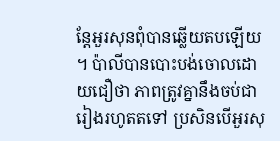ន្តែអួរសុនពុំបានឆ្លើយតបឡើយ ។ ប៉ាលីបានបោះបង់ចោលដោយជឿថា ភាពត្រូវគ្នានឹងចប់ជារៀងរហូតតទៅ ប្រសិនបើអួរសុ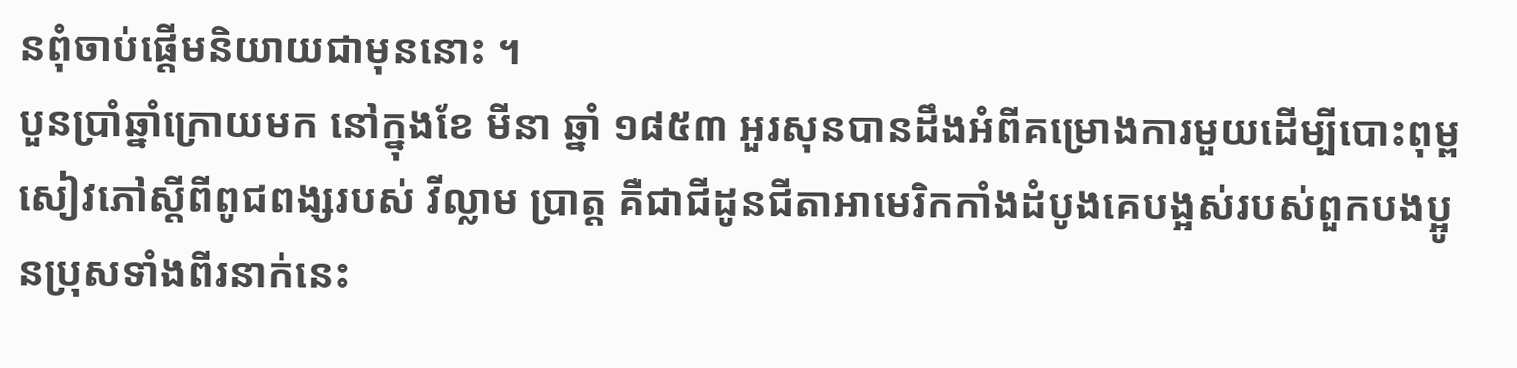នពុំចាប់ផ្តើមនិយាយជាមុននោះ ។
បួនប្រាំឆ្នាំក្រោយមក នៅក្នុងខែ មីនា ឆ្នាំ ១៨៥៣ អួរសុនបានដឹងអំពីគម្រោងការមួយដើម្បីបោះពុម្ពសៀវភៅស្តីពីពូជពង្សរបស់ វីល្លាម ប្រាត្ត គឺជាជីដូនជីតាអាមេរិកកាំងដំបូងគេបង្អស់របស់ពួកបងប្អូនប្រុសទាំងពីរនាក់នេះ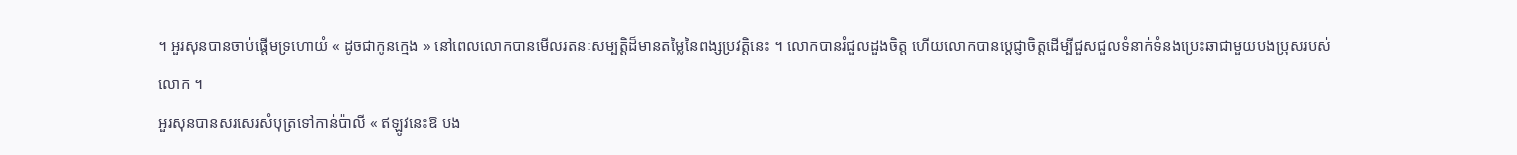។ អួរសុនបានចាប់ផ្តើមទ្រហោយំ « ដូចជាកូនក្មេង » នៅពេលលោកបានមើលរតនៈសម្បត្តិដ៏មានតម្លៃនៃពង្សប្រវត្តិនេះ ។ លោកបានរំជួលដួងចិត្ត ហើយលោកបានប្តេជ្ញាចិត្តដើម្បីជួសជួលទំនាក់ទំនងប្រេះឆាជាមួយបងប្រុសរបស់លោក ។
អួរសុនបានសរសេរសំបុត្រទៅកាន់ប៉ាលី « ឥឡូវនេះឱ បង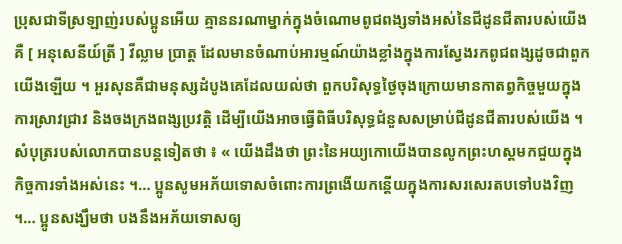ប្រុសជាទីស្រឡាញ់របស់ប្អូនអើយ គ្មាននរណាម្នាក់ក្នុងចំណោមពូជពង្សទាំងអស់នៃជីដូនជីតារបស់យើងគឺ [ អនុសេនីយ៍ត្រី ] វីល្លាម ប្រាត្ត ដែលមានចំណាប់អារម្មណ៍យ៉ាងខ្លាំងក្នុងការស្វែងរកពូជពង្សដូចជាពួកយើងឡើយ ។ អួរសុនគឺជាមនុស្សដំបូងគេដែលយល់ថា ពួកបរិសុទ្ធថ្ងៃចុងក្រោយមានកាតព្វកិច្ចមួយក្នុងការស្រាវជ្រាវ និងចងក្រងពង្សប្រវត្តិ ដើម្បីយើងអាចធ្វើពិធីបរិសុទ្ធជំនួសសម្រាប់ជីដូនជីតារបស់យើង ។ សំបុត្ររបស់លោកបានបន្តទៀតថា ៖ « យើងដឹងថា ព្រះនៃអយ្យកោយើងបានលូកព្រះហស្តមកជួយក្នុងកិច្ចការទាំងអស់នេះ ។… ប្អូនសូមអភ័យទោសចំពោះការព្រងើយកន្តើយក្នុងការសរសេរតបទៅបងវិញ ។… ប្អូនសង្ឃឹមថា បងនឹងអភ័យទោសឲ្យ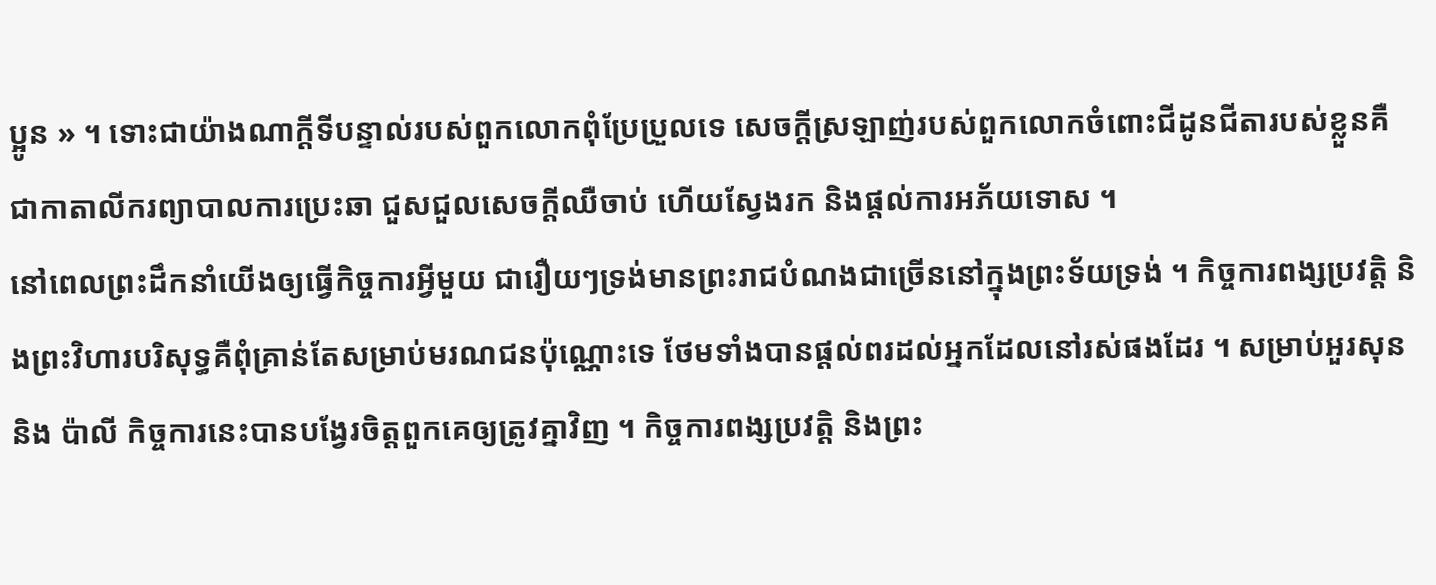ប្អូន » ។ ទោះជាយ៉ាងណាក្តីទីបន្ទាល់របស់ពួកលោកពុំប្រែប្រួលទេ សេចក្តីស្រឡាញ់របស់ពួកលោកចំពោះជីដូនជីតារបស់ខ្លួនគឺជាកាតាលីករព្យាបាលការប្រេះឆា ជួសជួលសេចក្តីឈឺចាប់ ហើយស្វែងរក និងផ្តល់ការអភ័យទោស ។
នៅពេលព្រះដឹកនាំយើងឲ្យធ្វើកិច្ចការអ្វីមួយ ជារឿយៗទ្រង់មានព្រះរាជបំណងជាច្រើននៅក្នុងព្រះទ័យទ្រង់ ។ កិច្ចការពង្សប្រវត្តិ និងព្រះវិហារបរិសុទ្ធគឺពុំគ្រាន់តែសម្រាប់មរណជនប៉ុណ្ណោះទេ ថែមទាំងបានផ្តល់ពរដល់អ្នកដែលនៅរស់ផងដែរ ។ សម្រាប់អួរសុន និង ប៉ាលី កិច្ចការនេះបានបង្វែរចិត្តពួកគេឲ្យត្រូវគ្នាវិញ ។ កិច្ចការពង្សប្រវត្តិ និងព្រះ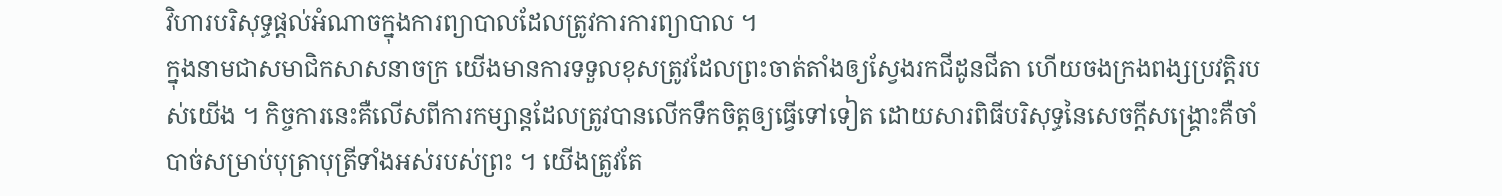វិហារបរិសុទ្ធផ្តល់អំណាចក្នុងការព្យាបាលដែលត្រូវការការព្យាបាល ។
ក្នុងនាមជាសមាជិកសាសនាចក្រ យើងមានការទទួលខុសត្រូវដែលព្រះចាត់តាំងឲ្យស្វែងរកជីដូនជីតា ហើយចងក្រងពង្សប្រវត្តិរបស់យើង ។ កិច្ចការនេះគឺលើសពីការកម្សាន្តដែលត្រូវបានលើកទឹកចិត្តឲ្យធ្វើទៅទៀត ដោយសារពិធីបរិសុទ្ធនៃសេចក្តីសង្គ្រោះគឺចាំបាច់សម្រាប់បុត្រាបុត្រីទាំងអស់របស់ព្រះ ។ យើងត្រូវតែ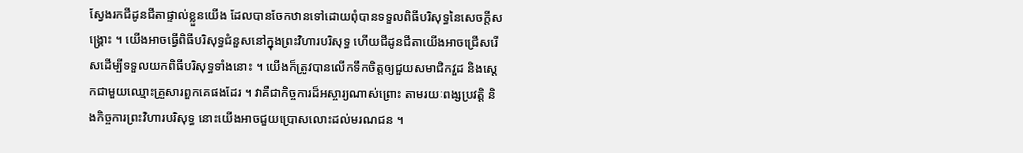ស្វែងរកជីដូនជីតាផ្ទាល់ខ្លួនយើង ដែលបានចែកឋានទៅដោយពុំបានទទួលពិធីបរិសុទ្ធនៃសេចក្តីសង្គ្រោះ ។ យើងអាចធ្វើពិធីបរិសុទ្ធជំនួសនៅក្នុងព្រះវិហារបរិសុទ្ធ ហើយជីដូនជីតាយើងអាចជ្រើសរើសដើម្បីទទួលយកពិធីបរិសុទ្ធទាំងនោះ ។ យើងក៏ត្រូវបានលើកទឹកចិត្តឲ្យជួយសមាជិកវួដ និងស្តេកជាមួយឈ្មោះគ្រួសារពួកគេផងដែរ ។ វាគឺជាកិច្ចការដ៏អស្ចារ្យណាស់ព្រោះ តាមរយៈពង្សប្រវត្តិ និងកិច្ចការព្រះវិហារបរិសុទ្ធ នោះយើងអាចជួយប្រោសលោះដល់មរណជន ។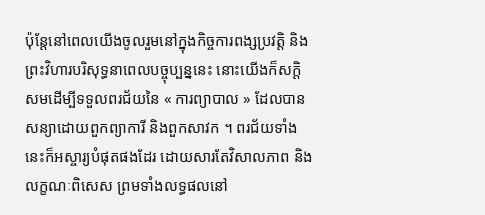ប៉ុន្តែនៅពេលយើងចូលរួមនៅក្នុងកិច្ចការពង្សប្រវត្តិ និងព្រះវិហារបរិសុទ្ធនាពេលបច្ចុប្បន្ននេះ នោះយើងក៏សក្តិសមដើម្បីទទួលពរជ័យនៃ « ការព្យាបាល » ដែលបានសន្យាដោយពួកព្យាការី និងពួកសាវក ។ ពរជ័យទាំងនេះក៏អស្ចារ្យបំផុតផងដែរ ដោយសារតែវិសាលភាព និងលក្ខណៈពិសេស ព្រមទាំងលទ្ធផលនៅ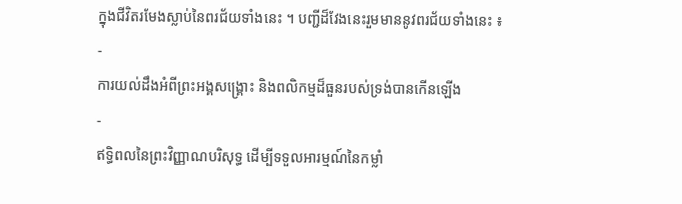ក្នុងជីវិតរមែងស្លាប់នៃពរជ័យទាំងនេះ ។ បញ្ជីដ៏វែងនេះរួមមាននូវពរជ័យទាំងនេះ ៖
-
ការយល់ដឹងអំពីព្រះអង្គសង្គ្រោះ និងពលិកម្មដ៏ធួនរបស់ទ្រង់បានកើនឡើង
-
ឥទ្ធិពលនៃព្រះវិញ្ញាណបរិសុទ្ធ ដើម្បីទទួលអារម្មណ៍នៃកម្លាំ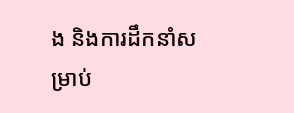ង និងការដឹកនាំសម្រាប់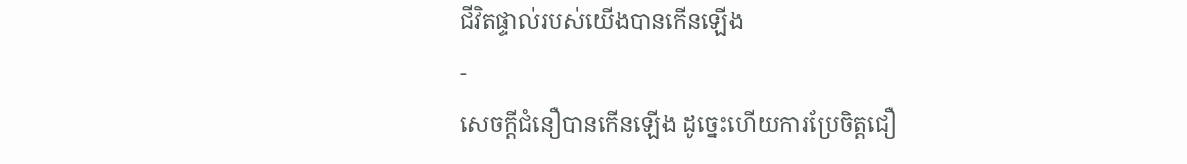ជីវិតផ្ទាល់របស់យើងបានកើនឡើង
-
សេចក្ដីជំនឿបានកើនឡើង ដូច្នេះហើយការប្រែចិត្តជឿ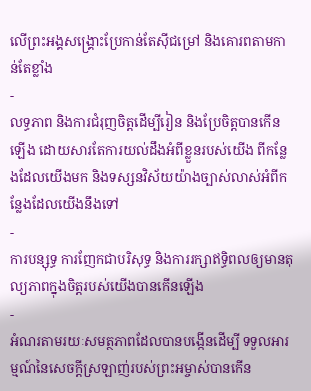លើព្រះអង្គសង្គ្រោះប្រែកាន់តែស៊ីជម្រៅ និងគោរពតាមកាន់តែខ្លាំង
-
លទ្ធភាព និងការជំរុញចិត្តដើម្បីរៀន និងប្រែចិត្តបានកើនឡើង ដោយសារតែការយល់ដឹងអំពីខ្លួនរបស់យើង ពីកន្លែងដែលយើងមក និងទស្សនវិស័យយ៉ាងច្បាស់លាស់អំពីកន្លែងដែលយើងនឹងទៅ
-
ការបន្សុទ្ធ ការញែកជាបរិសុទ្ធ និងការរក្សាឥទ្ធិពលឲ្យមានតុល្យភាពក្នុងចិត្តរបស់យើងបានកើនឡើង
-
អំណរតាមរយៈសមត្ថភាពដែលបានបង្កើនដើម្បី ទទួលអារម្មណ៍នៃសេចក្តីស្រឡាញ់របស់ព្រះអម្ចាស់បានកើន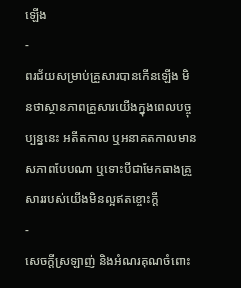ឡើង
-
ពរជ័យសម្រាប់គ្រួសារបានកើនឡើង មិនថាស្ថានភាពគ្រួសារយើងក្នុងពេលបច្ចុប្បន្ននេះ អតីតកាល ឬអនាគតកាលមានសភាពបែបណា ឬទោះបីជាមែកធាងគ្រួសាររបស់យើងមិនល្អឥតខ្ចោះក្តី
-
សេចក្ដីស្រឡាញ់ និងអំណរគុណចំពោះ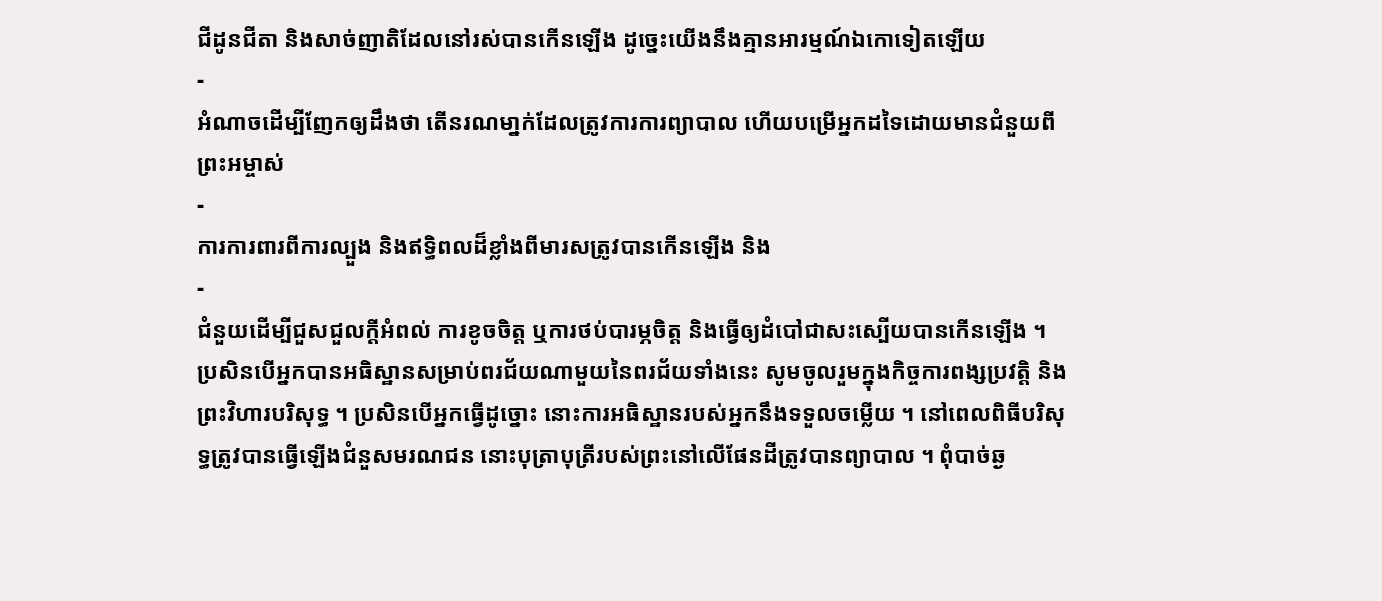ជីដូនជីតា និងសាច់ញាតិដែលនៅរស់បានកើនឡើង ដូច្នេះយើងនឹងគ្មានអារម្មណ៍ឯកោទៀតឡើយ
-
អំណាចដើម្បីញែកឲ្យដឹងថា តើនរណមា្នក់ដែលត្រូវការការព្យាបាល ហើយបម្រើអ្នកដទៃដោយមានជំនួយពីព្រះអម្ចាស់
-
ការការពារពីការល្បួង និងឥទ្ធិពលដ៏ខ្លាំងពីមារសត្រូវបានកើនឡើង និង
-
ជំនួយដើម្បីជួសជួលក្តីអំពល់ ការខូចចិត្ត ឬការថប់បារម្ភចិត្ត និងធ្វើឲ្យដំបៅជាសះស្បើយបានកើនឡើង ។
ប្រសិនបើអ្នកបានអធិស្ឋានសម្រាប់ពរជ័យណាមួយនៃពរជ័យទាំងនេះ សូមចូលរួមក្នុងកិច្ចការពង្សប្រវត្តិ និងព្រះវិហារបរិសុទ្ធ ។ ប្រសិនបើអ្នកធ្វើដូច្នោះ នោះការអធិស្ឋានរបស់អ្នកនឹងទទួលចម្លើយ ។ នៅពេលពិធីបរិសុទ្ធត្រូវបានធ្វើឡើងជំនួសមរណជន នោះបុត្រាបុត្រីរបស់ព្រះនៅលើផែនដីត្រូវបានព្យាបាល ។ ពុំបាច់ឆ្ង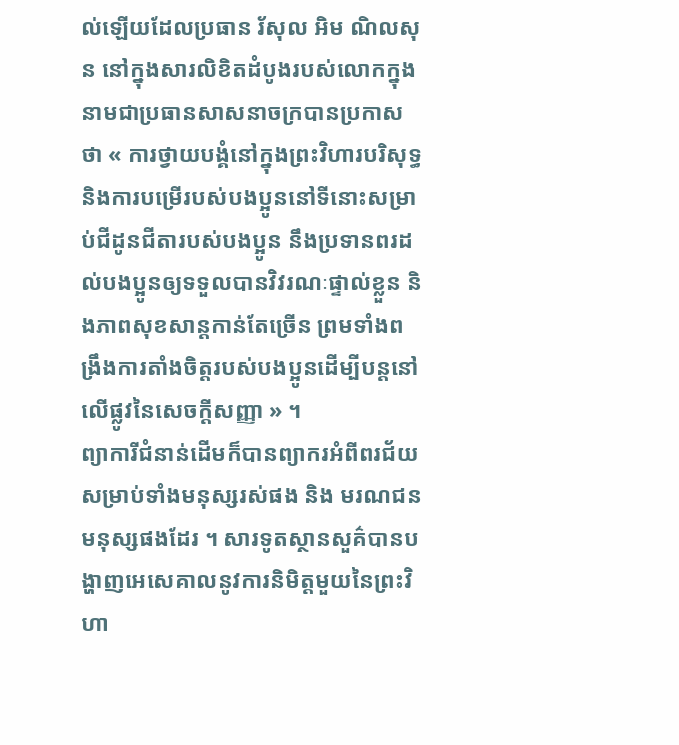ល់ឡើយដែលប្រធាន រ័សុល អិម ណិលសុន នៅក្នុងសារលិខិតដំបូងរបស់លោកក្នុងនាមជាប្រធានសាសនាចក្របានប្រកាសថា « ការថ្វាយបង្គំនៅក្នុងព្រះវិហារបរិសុទ្ធ និងការបម្រើរបស់បងប្អូននៅទីនោះសម្រាប់ជីដូនជីតារបស់បងប្អូន នឹងប្រទានពរដល់បងប្អូនឲ្យទទួលបានវិវរណៈផ្ទាល់ខ្លួន និងភាពសុខសាន្តកាន់តែច្រើន ព្រមទាំងពង្រឹងការតាំងចិត្តរបស់បងប្អូនដើម្បីបន្តនៅលើផ្លូវនៃសេចក្តីសញ្ញា » ។
ព្យាការីជំនាន់ដើមក៏បានព្យាករអំពីពរជ័យសម្រាប់ទាំងមនុស្សរស់ផង និង មរណជនមនុស្សផងដែរ ។ សារទូតស្ថានសួគ៌បានបង្ហាញអេសេគាលនូវការនិមិត្តមួយនៃព្រះវិហា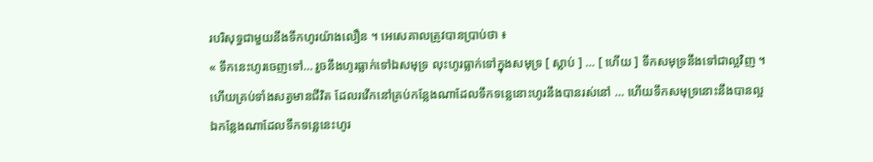របរិសុទ្ធជាមួយនឹងទឹកហូរយ៉ាងលឿន ។ អេសេគាលត្រូវបានប្រាប់ថា ៖
« ទឹកនេះហូរចេញទៅ… រួចនឹងហូរធ្លាក់ទៅឯសមុទ្រ លុះហូរធ្លាក់ទៅក្នុងសមុទ្រ [ ស្លាប់ ] … [ ហើយ ] ទឹកសមុទ្រនឹងទៅជាល្អវិញ ។
ហើយគ្រប់ទាំងសត្វមានជីវិត ដែលរវើកនៅគ្រប់កន្លែងណាដែលទឹកទន្លេនោះហូរនឹងបានរស់នៅ … ហើយទឹកសមុទ្រនោះនឹងបានល្អឯកន្លែងណាដែលទឹកទន្លេនេះហូរ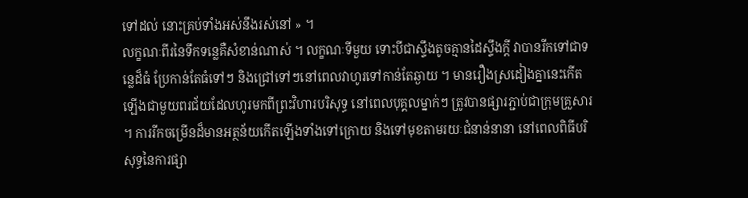ទៅដល់ នោះគ្រប់ទាំងអស់នឹងរស់នៅ » ។
លក្ខណៈពីរនៃទឹកទន្លេគឺសំខាន់ណាស់ ។ លក្ខណៈទីមួយ ទោះបីជាស្ទឹងតូចគ្មានដៃស្ទឹងក្តី វាបានរីកទៅជាទន្លេដ៏ធំ ប្រែកាន់តែធំទៅៗ និងជ្រៅទៅៗនៅពេលវាហូរទៅកាន់តែឆ្ងាយ ។ មានរឿងស្រដៀងគ្នានេះកើតឡើងជាមួយពរជ័យដែលហូរមកពីព្រះវិហារបរិសុទ្ធ នៅពេលបុគ្គលម្នាក់ៗ ត្រូវបានផ្សារភ្ជាប់ជាក្រុមគ្រួសារ ។ ការរីកចម្រើនដ៏មានអត្ថន័យកើតឡើងទាំងទៅក្រោយ និងទៅមុខតាមរយៈជំនាន់នានា នៅពេលពិធីបរិសុទ្ធនៃការផ្សា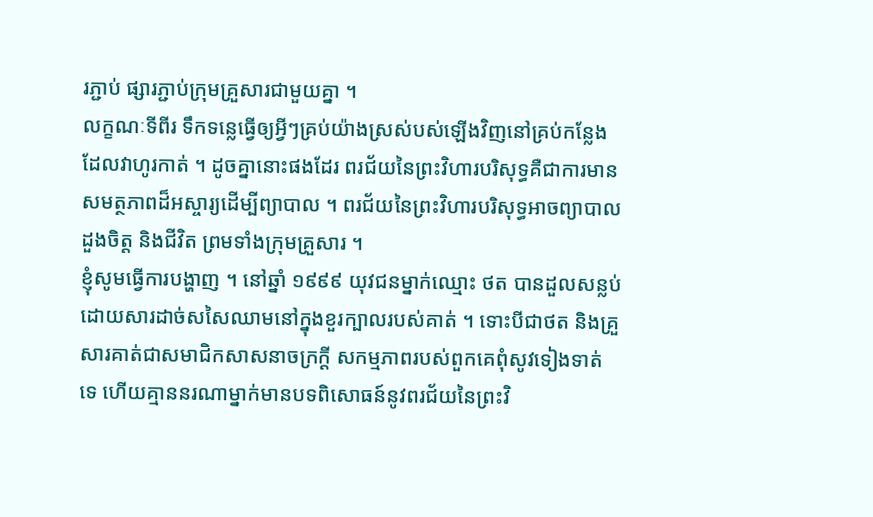រភ្ជាប់ ផ្សារភ្ជាប់ក្រុមគ្រួសារជាមួយគ្នា ។
លក្ខណៈទីពីរ ទឹកទន្លេធ្វើឲ្យអ្វីៗគ្រប់យ៉ាងស្រស់បស់ឡើងវិញនៅគ្រប់កន្លែងដែលវាហូរកាត់ ។ ដូចគ្នានោះផងដែរ ពរជ័យនៃព្រះវិហារបរិសុទ្ធគឺជាការមានសមត្ថភាពដ៏អស្ចារ្យដើម្បីព្យាបាល ។ ពរជ័យនៃព្រះវិហារបរិសុទ្ធអាចព្យាបាលដួងចិត្ត និងជីវិត ព្រមទាំងក្រុមគ្រួសារ ។
ខ្ញុំសូមធ្វើការបង្ហាញ ។ នៅឆ្នាំ ១៩៩៩ យុវជនម្នាក់ឈ្មោះ ថត បានដួលសន្លប់ដោយសារដាច់សសៃឈាមនៅក្នុងខួរក្បាលរបស់គាត់ ។ ទោះបីជាថត និងគ្រួសារគាត់ជាសមាជិកសាសនាចក្រក្តី សកម្មភាពរបស់ពួកគេពុំសូវទៀងទាត់ទេ ហើយគ្មាននរណាម្នាក់មានបទពិសោធន៍នូវពរជ័យនៃព្រះវិ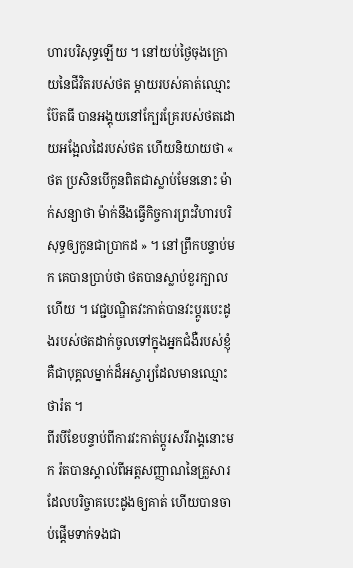ហារបរិសុទ្ធឡើយ ។ នៅយប់ថ្ងៃចុងក្រោយនៃជីវិតរបស់ថត ម្តាយរបស់គាត់ឈ្មោះ ប៊ែតធី បានអង្គុយនៅក្បែរគ្រែរបស់ថតដោយអង្អែលដៃរបស់ថត ហើយនិយាយថា « ថត ប្រសិនបើកូនពិតជាស្លាប់មែននោះ ម៉ាក់សន្យាថា ម៉ាក់នឹងធ្វើកិច្ចការព្រះវិហារបរិសុទ្ធឲ្យកូនជាប្រាកដ » ។ នៅព្រឹកបន្ទាប់មក គេបានប្រាប់ថា ថតបានស្លាប់ខួរក្បាលហើយ ។ វេជ្ជបណ្ឌិតវះកាត់បានវះប្តូរបេះដូងរបស់ថតដាក់ចូលទៅក្នុងអ្នកជំងឺរបស់ខ្ញុំ គឺជាបុគ្គលម្នាក់ដ៏អស្ចារ្យដែលមានឈ្មោះថារ៉ត ។
ពីរបីខែបន្ទាប់ពីការវះកាត់ប្តូរសរីរាង្គនោះមក រ៉តបានស្គាល់ពីអត្តសញ្ញាណនៃគ្រួសារដែលបរិច្ចាគបេះដូងឲ្យគាត់ ហើយបានចាប់ផ្តើមទាក់ទងជា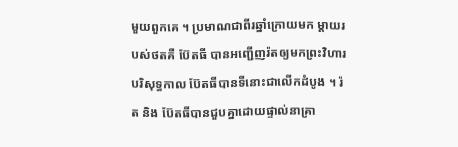មួយពួកគេ ។ ប្រមាណជាពីរឆ្នាំក្រោយមក ម្តាយរបស់ថតគឺ ប៊ែតធី បានអញ្ជើញរ៉តឲ្យមកព្រះវិហារបរិសុទ្ធកាល ប៊ែតធីបានទីនោះជាលើកដំបូង ។ រ៉ត និង ប៊ែតធីបានជួបគ្នាដោយផ្ទាល់នាគ្រា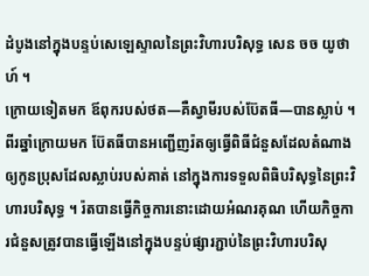ដំបូងនៅក្នុងបន្ទប់សេឡេស្ទាលនៃព្រះវិហារបរិសុទ្ធ សេន ចច យូថាហ៍ ។
ក្រោយទៀតមក ឪពុករបស់ថត—គឺស្វាមីរបស់ប៊ែតធី—បានស្លាប់ ។ ពីរឆ្នាំក្រោយមក ប៊ែតធីបានអញ្ជើញរ៉តឲ្យធ្វើពិធីជំនួសដែលតំណាងឲ្យកូនប្រុសដែលស្លាប់របស់គាត់ នៅក្នុងការទទួលពិធិបរិសុទ្ធនៃព្រះវិហារបរិសុទ្ធ ។ រ៉តបានធ្វើកិច្ចការនោះដោយអំណរគុណ ហើយកិច្ចការជំនួសត្រូវបានធ្វើឡើងនៅក្នុងបន្ទប់ផ្សារភ្ជាប់នៃព្រះវិហារបរិសុ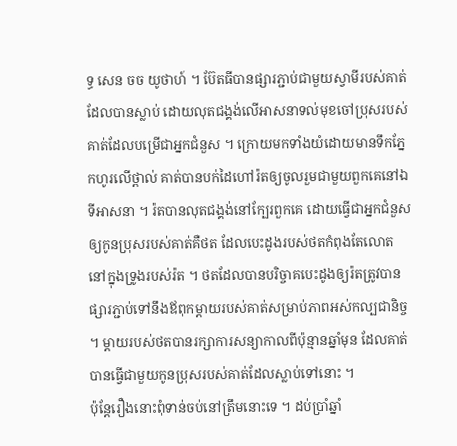ទ្ធ សេន ចច យូថាហ៍ ។ ប៊ែតធីបានផ្សារភ្ជាប់ជាមួយស្វាមីរបស់គាត់ដែលបានស្លាប់ ដោយលុតជង្គង់លើអាសនាទល់មុខចៅប្រុសរបស់គាត់ដែលបម្រើជាអ្នកជំនួស ។ ក្រោយមកទាំងយំដោយមានទឹកភ្នែកហូរលើថ្ពាល់ គាត់បានបក់ដៃហៅរ៉តឲ្យចូលរួមជាមួយពួកគេនៅឯទីអាសនា ។ រ៉តបានលុតជង្គង់នៅក្បែរពួកគេ ដោយធ្វើជាអ្នកជំនួសឲ្យកូនប្រុសរបស់គាត់គឺថត ដែលបេះដូងរបស់ថតកំពុងតែលោតនៅក្នុងទ្រូងរបស់រ៉ត ។ ថតដែលបានបរិច្ចាគបេះដូងឲ្យរ៉តត្រូវបានផ្សារភ្ជាប់ទៅនឹងឪពុកម្តាយរបស់គាត់សម្រាប់ភាពអស់កល្បជានិច្ច ។ ម្តាយរបស់ថតបានរក្សាការសន្យាកាលពីប៉ុន្មានឆ្នាំមុន ដែលគាត់បានធ្វើជាមួយកូនប្រុសរបស់គាត់ដែលស្លាប់ទៅនោះ ។
ប៉ុន្តែរឿងនោះពុំទាន់ចប់នៅត្រឹមនោះទេ ។ ដប់ប្រាំឆ្នាំ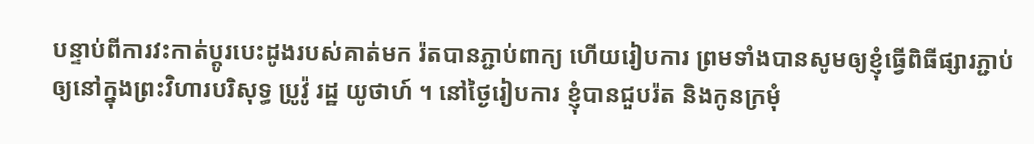បន្ទាប់ពីការវះកាត់ប្តូរបេះដូងរបស់គាត់មក រ៉តបានភ្ជាប់ពាក្យ ហើយរៀបការ ព្រមទាំងបានសូមឲ្យខ្ញុំធ្វើពិធីផ្សារភ្ជាប់ឲ្យនៅក្នុងព្រះវិហារបរិសុទ្ធ ប្រូវ៉ូ រដ្ឋ យូថាហ៍ ។ នៅថ្ងៃរៀបការ ខ្ញុំបានជួបរ៉ត និងកូនក្រមុំ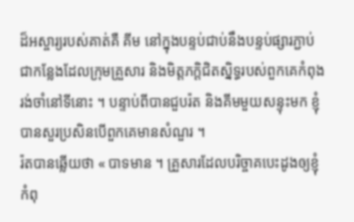ដ៏អស្ចារ្យរបស់គាត់គឺ គីម នៅក្នុងបន្ទប់ជាប់នឹងបន្ទប់ផ្សារភ្ជាប់ ជាកន្លែងដែលក្រុមគ្រួសារ និងមិត្តភក្តិជិតស្និទ្ធរបស់ពួកគេកំពុងរង់ចាំនៅទីនោះ ។ បន្ទាប់ពីបានជួបរ៉ត និងគីមមួយសន្ទុះមក ខ្ញុំបានសួរប្រសិនបើពួកគេមានសំណួរ ។
រ៉តបានឆ្លើយថា « បាទមាន ។ គ្រួសារដែលបរិច្ចាគបេះដូងឲ្យខ្ញុំកំពុ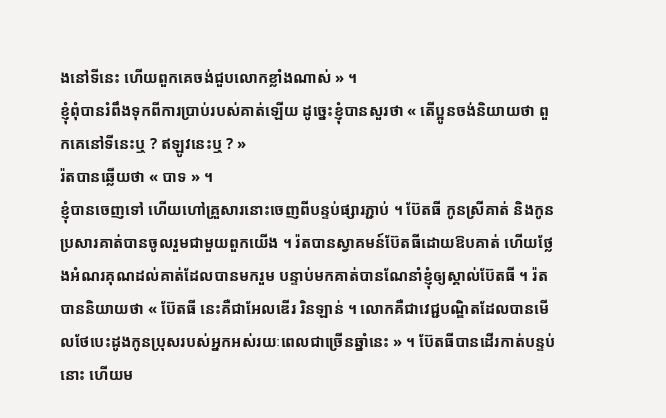ងនៅទីនេះ ហើយពួកគេចង់ជួបលោកខ្លាំងណាស់ » ។
ខ្ញុំពុំបានរំពឹងទុកពីការប្រាប់របស់គាត់ឡើយ ដូច្នេះខ្ញុំបានសួរថា « តើប្អូនចង់និយាយថា ពួកគេនៅទីនេះឬ ? ឥឡូវនេះឬ ? »
រ៉តបានឆ្លើយថា « បាទ » ។
ខ្ញុំបានចេញទៅ ហើយហៅគ្រួសារនោះចេញពីបន្ទប់ផ្សារភ្ជាប់ ។ ប៊ែតធី កូនស្រីគាត់ និងកូនប្រសារគាត់បានចូលរួមជាមួយពួកយើង ។ រ៉តបានស្វាគមន៍ប៊ែតធីដោយឱបគាត់ ហើយថ្លែងអំណរគុណដល់គាត់ដែលបានមករួម បន្ទាប់មកគាត់បានណែនាំខ្ញុំឲ្យស្គាល់ប៊ែតធី ។ រ៉តបាននិយាយថា « ប៊ែតធី នេះគឺជាអែលឌើរ រិនឡាន់ ។ លោកគឺជាវេជ្ជបណ្ឌិតដែលបានមើលថែបេះដូងកូនប្រុសរបស់អ្នកអស់រយៈពេលជាច្រើនឆ្នាំនេះ » ។ ប៊ែតធីបានដើរកាត់បន្ទប់នោះ ហើយម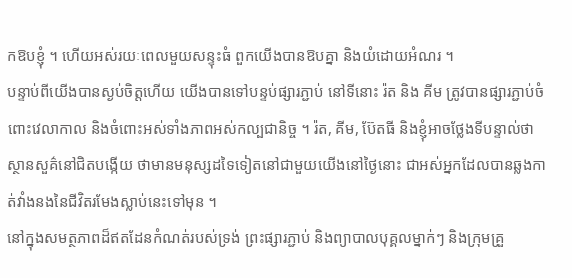កឱបខ្ញុំ ។ ហើយអស់រយៈពេលមួយសន្ទុះធំ ពួកយើងបានឱបគ្នា និងយំដោយអំណរ ។
បន្ទាប់ពីយើងបានស្ងប់ចិត្តហើយ យើងបានទៅបន្ទប់ផ្សារភ្ជាប់ នៅទីនោះ រ៉ត និង គីម ត្រូវបានផ្សារភ្ជាប់ចំពោះវេលាកាល និងចំពោះអស់ទាំងភាពអស់កល្បជានិច្ច ។ រ៉ត, គីម, ប៊ែតធី និងខ្ញុំអាចថ្លែងទីបន្ទាល់ថា ស្ថានសួគ៌នៅជិតបង្កើយ ថាមានមនុស្សដទៃទៀតនៅជាមួយយើងនៅថ្ងៃនោះ ជាអស់អ្នកដែលបានឆ្លងកាត់វាំងនងនៃជីវិតរមែងស្លាប់នេះទៅមុន ។
នៅក្នុងសមត្ថភាពដ៏ឥតដែនកំណត់របស់ទ្រង់ ព្រះផ្សារភ្ជាប់ និងព្យាបាលបុគ្គលម្នាក់ៗ និងក្រុមគ្រួ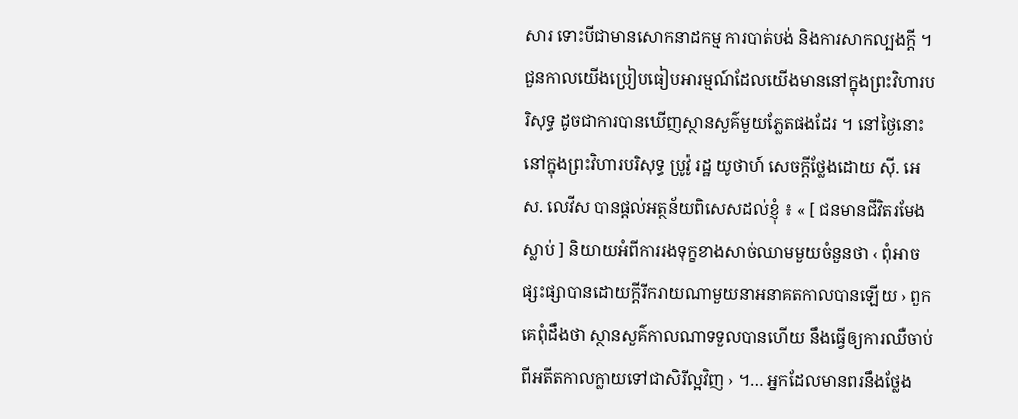សារ ទោះបីជាមានសោកនាដកម្ម ការបាត់បង់ និងការសាកល្បងក្តី ។ ជួនកាលយើងប្រៀបធៀបអារម្មណ៍ដែលយើងមាននៅក្នុងព្រះវិហារបរិសុទ្ធ ដូចជាការបានឃើញស្ថានសួគ៌មួយភ្លែតផងដែរ ។ នៅថ្ងៃនោះនៅក្នុងព្រះវិហារបរិសុទ្ធ ប្រូវ៉ូ រដ្ឋ យូថាហ៍ សេចក្តីថ្លែងដោយ ស៊ី. អេស. លេវីស បានផ្តល់អត្ថន័យពិសេសដល់ខ្ញុំ ៖ « [ ជនមានជីវិតរមែងស្លាប់ ] និយាយអំពីការរងទុក្ខខាងសាច់ឈាមមួយចំនួនថា ‹ ពុំអាចផ្សះផ្សាបានដោយក្តីរីករាយណាមួយនាអនាគតកាលបានឡើយ › ពួកគេពុំដឹងថា ស្ថានសួគ៌កាលណាទទួលបានហើយ នឹងធ្វើឲ្យការឈឺចាប់ពីអតីតកាលក្លាយទៅជាសិរីល្អវិញ › ។… អ្នកដែលមានពរនឹងថ្លែង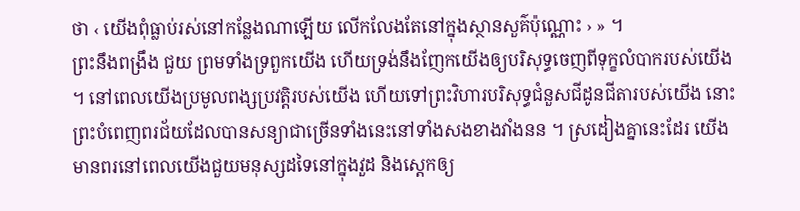ថា ‹ យើងពុំធ្លាប់រស់នៅកន្លែងណាឡើយ លើកលែងតែនៅក្នុងស្ថានសួគ៌ប៉ុណ្ណោះ › » ។
ព្រះនឹងពង្រឹង ជួយ ព្រមទាំងទ្រពួកយើង ហើយទ្រង់នឹងញែកយើងឲ្យបរិសុទ្ធចេញពីទុក្ខលំបាករបស់យើង ។ នៅពេលយើងប្រមូលពង្សប្រវត្តិរបស់យើង ហើយទៅព្រះវិហារបរិសុទ្ធជំនួសជីដូនជីតារបស់យើង នោះព្រះបំពេញពរជ័យដែលបានសន្យាជាច្រើនទាំងនេះនៅទាំងសងខាងវាំងនន ។ ស្រដៀងគ្នានេះដែរ យើងមានពរនៅពេលយើងជួយមនុស្សដទៃនៅក្នុងវួដ និងស្តេកឲ្យ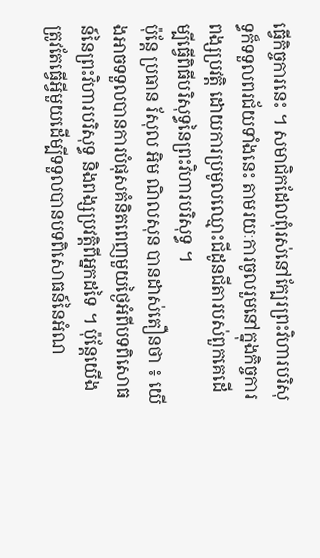ធ្វើកិច្ចការនេះ ។ សមាជិកដែលពុំរស់នៅក្បែរព្រះវិហារបរិសុទ្ធក៏ទទួលពរជ័យទាំងនេះ តាមរយៈការចូលរួមនៅក្នុងកិច្ចការពង្សប្រវត្តិ ដោយការប្រមូលឈ្មោះជីដូនជីតារបស់ពួកគេដើម្បីធ្វើពិធីបរិសុទ្ធនៃព្រះវិហារបរិសុទ្ធ ។
ប៉ុន្តែ ប្រធាន រ័សុល អិម ណិលសុន បានដាស់តឿនថា ៖ យើងអាចទទួលបានការបំផុសគំនិតពេញមួយថ្ងៃអំពីបទពិសោធន៍នៃព្រះវិហារបរិសុទ្ធ និងពង្សប្រវត្តិពីអ្នកដទៃ ។ ប៉ុន្តែយើងត្រូវតែធ្វើអ្វីមួយដើម្បីទទួលបានបទពិសោធន៍នៃអំណ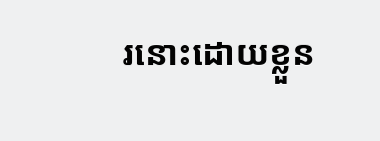រនោះដោយខ្លួន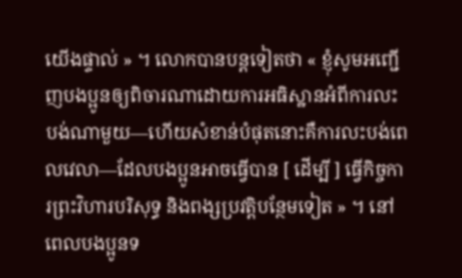យើងផ្ទាល់ » ។ លោកបានបន្តទៀតថា « ខ្ញុំសូមអញ្ជើញបងប្អូនឲ្យពិចារណាដោយការអធិស្ឋានអំពីការលះបង់ណាមួយ—ហើយសំខាន់បំផុតនោះគឺការលះបង់ពេលវេលា—ដែលបងប្អូនអាចធ្វើបាន [ ដើម្បី ] ធ្វើកិច្ចការព្រះវិហារបរិសុទ្ធ និងពង្សប្រវត្តិបន្ថែមទៀត » ។ នៅពេលបងប្អូនទ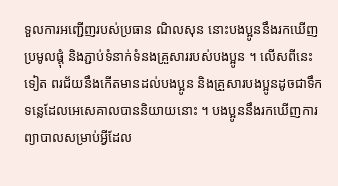ទួលការអញ្ជើញរបស់ប្រធាន ណិលសុន នោះបងប្អូននឹងរកឃើញ ប្រមូលផ្តុំ និងភ្ជាប់ទំនាក់ទំនងគ្រួសាររបស់បងប្អូន ។ លើសពីនេះទៀត ពរជ័យនឹងកើតមានដល់បងប្អូន និងគ្រួសារបងប្អូនដូចជាទឹកទន្លេដែលអេសេគាលបាននិយាយនោះ ។ បងប្អូននឹងរកឃើញការព្យាបាលសម្រាប់អ្វីដែល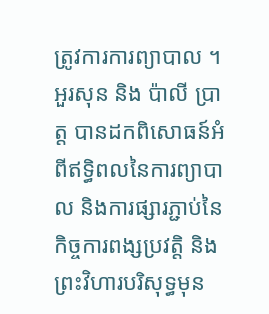ត្រូវការការព្យាបាល ។
អួរសុន និង ប៉ាលី ប្រាត្ត បានដកពិសោធន៍អំពីឥទ្ធិពលនៃការព្យាបាល និងការផ្សារភ្ជាប់នៃកិច្ចការពង្សប្រវត្តិ និងព្រះវិហារបរិសុទ្ធមុន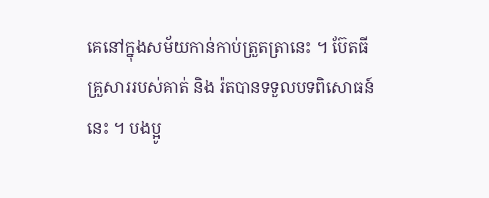គេនៅក្នុងសម័យកាន់កាប់ត្រួតត្រានេះ ។ ប៊ែតធី គ្រួសាររបស់គាត់ និង រ៉តបានទទួលបទពិសោធន៍នេះ ។ បងប្អូ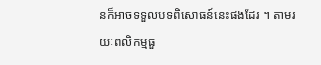នក៏អាចទទួលបទពិសោធន៍នេះផងដែរ ។ តាមរយៈពលិកម្មធួ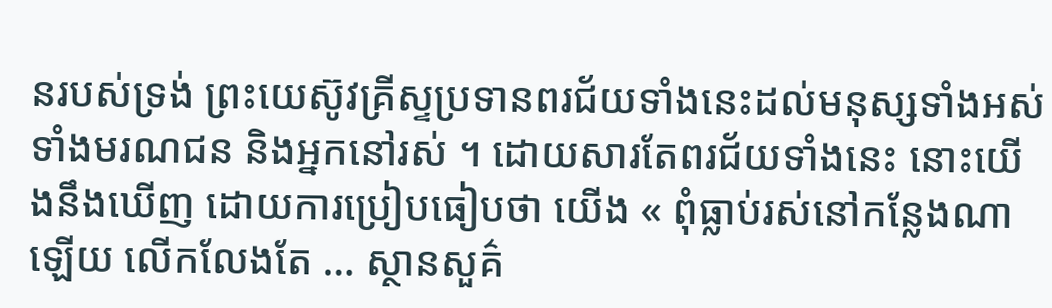នរបស់ទ្រង់ ព្រះយេស៊ូវគ្រីស្ទប្រទានពរជ័យទាំងនេះដល់មនុស្សទាំងអស់ ទាំងមរណជន និងអ្នកនៅរស់ ។ ដោយសារតែពរជ័យទាំងនេះ នោះយើងនឹងឃើញ ដោយការប្រៀបធៀបថា យើង « ពុំធ្លាប់រស់នៅកន្លែងណាឡើយ លើកលែងតែ … ស្ថានសួគ៌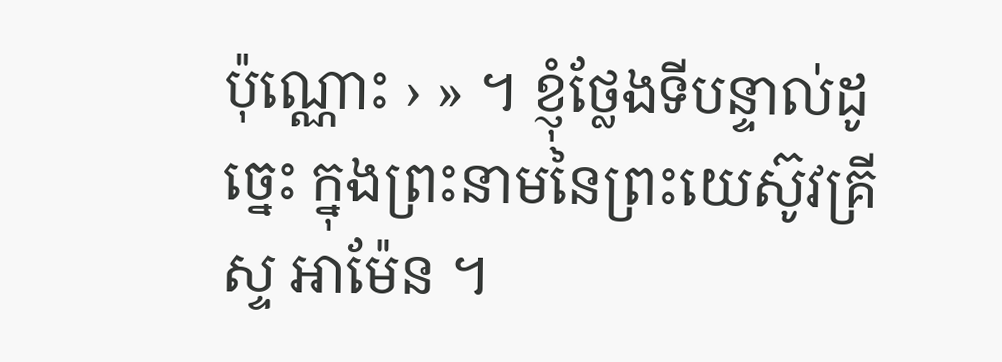ប៉ុណ្ណោះ › » ។ ខ្ញុំថ្លែងទីបន្ទាល់ដូច្នេះ ក្នុងព្រះនាមនៃព្រះយេស៊ូវគ្រីស្ទ អាម៉ែន ។